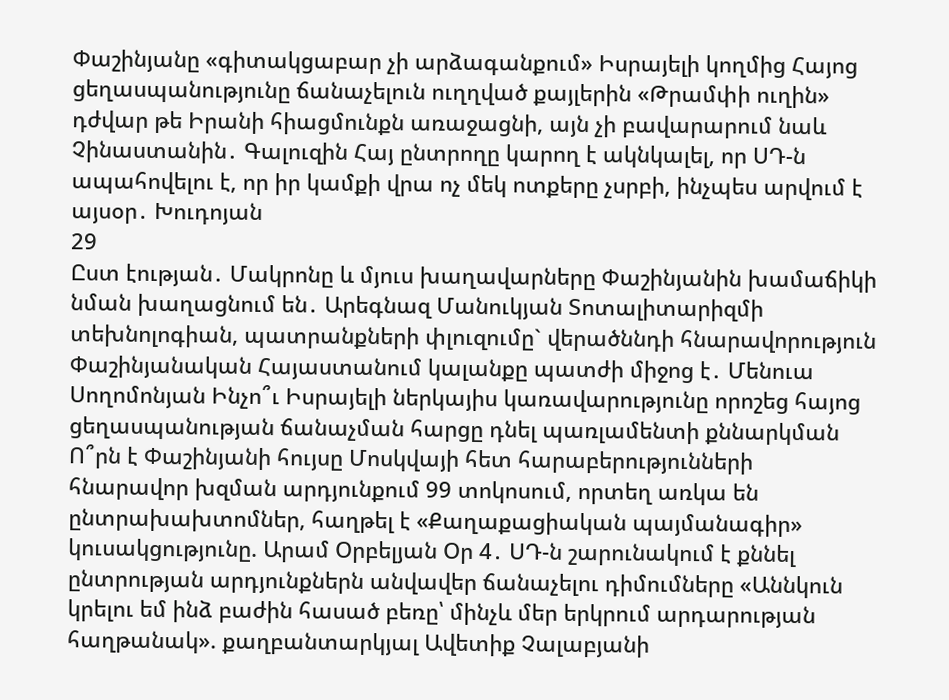Փաշինյանը «գիտակցաբար չի արձագանքում» Իսրայելի կողմից Հայոց ցեղասպանությունը ճանաչելուն ուղղված քայլերին «Թրամփի ուղին» դժվար թե Իրանի հիացմունքն առաջացնի, այն չի բավարարում նաև Չինաստանին․ Գալուզին Հայ ընտրողը կարող է ակնկալել, որ ՍԴ-ն ապահովելու է, որ իր կամքի վրա ոչ մեկ ոտքերը չսրբի, ինչպես արվում է այսօր․ Խուդոյան
29
Ըստ էության․ Մակրոնը և մյուս խաղավարները Փաշինյանին խամաճիկի նման խաղացնում են․ Արեգնազ Մանուկյան Տոտալիտարիզմի տեխնոլոգիան, պատրանքների փլուզումը` վերածննդի հնարավորություն Փաշինյանական Հայաստանում կալանքը պատժի միջոց է․ Մենուա Սողոմոնյան Ինչո՞ւ Իսրայելի ներկայիս կառավարությունը որոշեց հայոց ցեղասպանության ճանաչման հարցը դնել պառլամենտի քննարկման Ո՞րն է Փաշինյանի հույսը Մոսկվայի հետ հարաբերությունների հնարավոր խզման արդյունքում 99 տոկոսում, որտեղ առկա են ընտրախախտոմներ, հաղթել է «Քաղաքացիական պայմանագիր» կուսակցությունը. Արամ Օրբելյան Օր 4․ ՍԴ-ն շարունակում է քննել ընտրության արդյունքներն անվավեր ճանաչելու դիմումները «Աննկուն կրելու եմ ինձ բաժին հասած բեռը՝ մինչև մեր երկրում արդարության հաղթանակ». քաղբանտարկյալ Ավետիք Չալաբյանի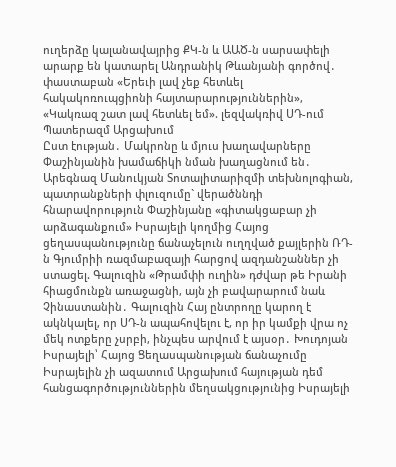ուղերձը կալանավայրից ՔԿ-ն և ԱԱԾ-ն սարսափելի արարք են կատարել Անդրանիկ Թևանյանի գործով․ փաստաբան «Երեւի լավ չեք հետևել հակակոռուպցիոնի հայտարարություններին», «Կակռազ շատ լավ հետևել եմ». լեզվակռիվ ՍԴ-ում Պատերազմ Արցախում
Ըստ էության․ Մակրոնը և մյուս խաղավարները Փաշինյանին խամաճիկի նման խաղացնում են․ Արեգնազ Մանուկյան Տոտալիտարիզմի տեխնոլոգիան, պատրանքների փլուզումը` վերածննդի հնարավորություն Փաշինյանը «գիտակցաբար չի արձագանքում» Իսրայելի կողմից Հայոց ցեղասպանությունը ճանաչելուն ուղղված քայլերին ՌԴ-ն Գյումրիի ռազմաբազայի հարցով ազդանշաններ չի ստացել. Գալուզին «Թրամփի ուղին» դժվար թե Իրանի հիացմունքն առաջացնի, այն չի բավարարում նաև Չինաստանին․ Գալուզին Հայ ընտրողը կարող է ակնկալել, որ ՍԴ-ն ապահովելու է, որ իր կամքի վրա ոչ մեկ ոտքերը չսրբի, ինչպես արվում է այսօր․ Խուդոյան Իսրայելի՝ Հայոց Ցեղասպանության ճանաչումը Իսրայելին չի ազատում Արցախում հայության դեմ հանցագործություններին մեղսակցությունից Իսրայելի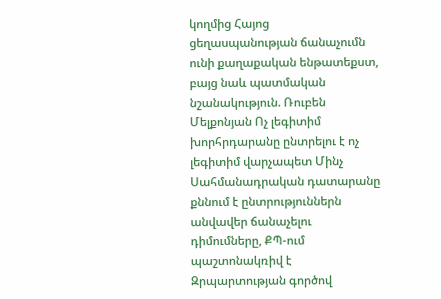կողմից Հայոց ցեղասպանության ճանաչումն ունի քաղաքական ենթատեքստ, բայց նաև պատմական նշանակություն. Ռուբեն Մելքոնյան Ոչ լեգիտիմ խորհրդարանը ընտրելու է ոչ լեգիտիմ վարչապետ Մինչ Սահմանադրական դատարանը քննում է ընտրություններն անվավեր ճանաչելու դիմումները, ՔՊ-ում պաշտոնակռիվ է Զրպարտության գործով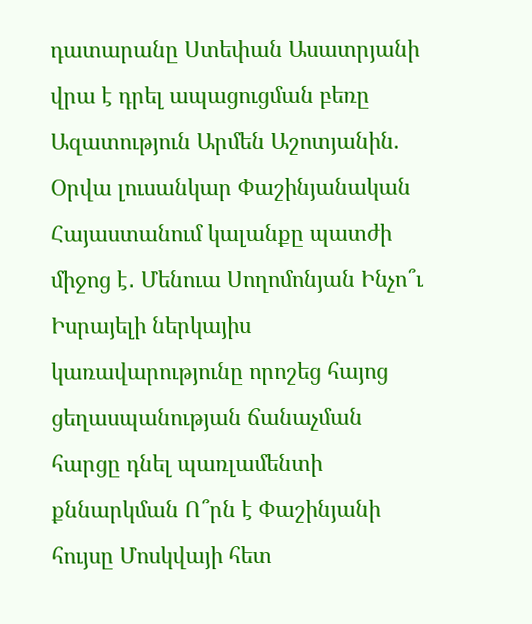դատարանը Ստեփան Ասատրյանի վրա է դրել ապացուցման բեռը Ազատություն Արմեն Աշոտյանին. Օրվա լուսանկար Փաշինյանական Հայաստանում կալանքը պատժի միջոց է․ Մենուա Սողոմոնյան Ինչո՞ւ Իսրայելի ներկայիս կառավարությունը որոշեց հայոց ցեղասպանության ճանաչման հարցը դնել պառլամենտի քննարկման Ո՞րն է Փաշինյանի հույսը Մոսկվայի հետ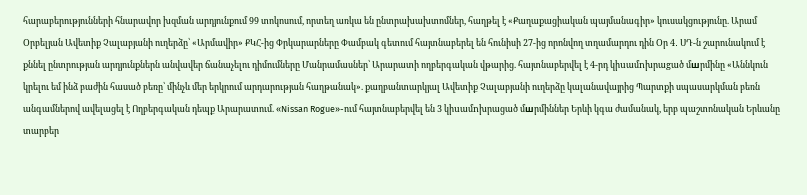հարաբերությունների հնարավոր խզման արդյունքում 99 տոկոսում, որտեղ առկա են ընտրախախտոմներ, հաղթել է «Քաղաքացիական պայմանագիր» կուսակցությունը. Արամ Օրբելյան Ավետիք Չալաբյանի ուղերձը՝ «Արմավիր» ՔԿՀ-ից Փրկարարները Փամբակ գետում հայտնաբերել են հունիսի 27-ից որոնվող տղամարդու դին Օր 4․ ՍԴ-ն շարունակում է քննել ընտրության արդյունքներն անվավեր ճանաչելու դիմումները Մանրամասներ՝ Արարատի ողբերգական վթարից. հայտնաբերվել է 4-րդ կիuամnխրաgած մшրմինը «Աննկուն կրելու եմ ինձ բաժին հասած բեռը՝ մինչև մեր երկրում արդարության հաղթանակ». քաղբանտարկյալ Ավետիք Չալաբյանի ուղերձը կալանավայրից Պարտքի սպասարկման բեռն անգամներով ավելացել է Ողբերգական դեպք Արարատում. «Nissan Rogue»-ում հայտնաբերվել են 3 կիuամnխրացած մшրմիններ Երևի կգա ժամանակ, երբ պաշտոնական Երևանը տարբեր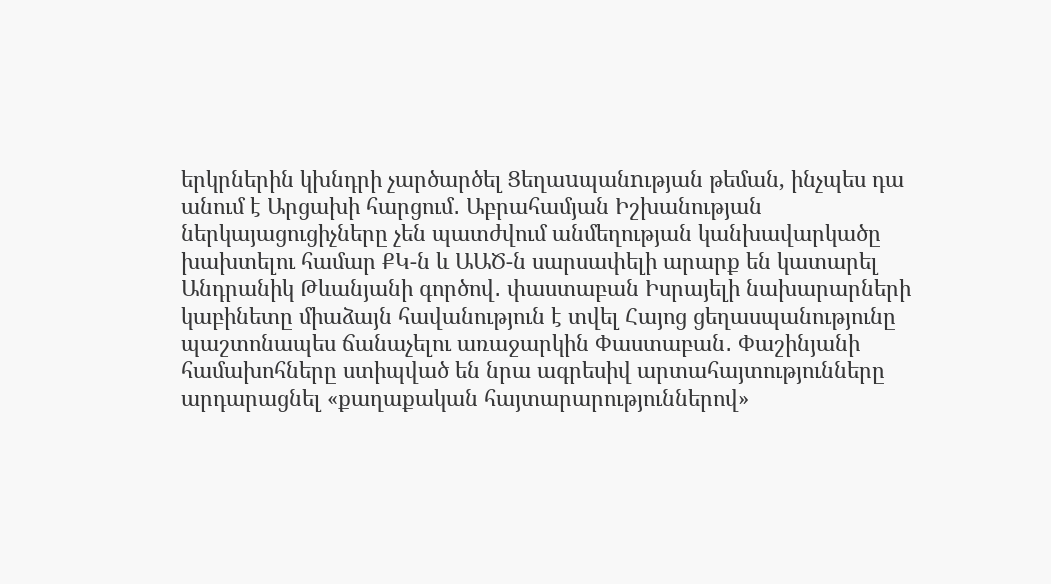երկրներին կխնդրի չարծարծել Ցեղաuպանnւթյան թեման, ինչպես դա անում է Արցախի հարցում․ Աբրահամյան Իշխանության ներկայացուցիչները չեն պատժվում անմեղության կանխավարկածը խախտելու համար ՔԿ-ն և ԱԱԾ-ն սարսափելի արարք են կատարել Անդրանիկ Թևանյանի գործով․ փաստաբան Իսրայելի նախարարների կաբինետը միաձայն հավանություն է տվել Հայոց ցեղասպանությունը պաշտոնապես ճանաչելու առաջարկին Փաստաբան․ Փաշինյանի համախոհները ստիպված են նրա ագրեսիվ արտահայտությունները արդարացնել «քաղաքական հայտարարություններով»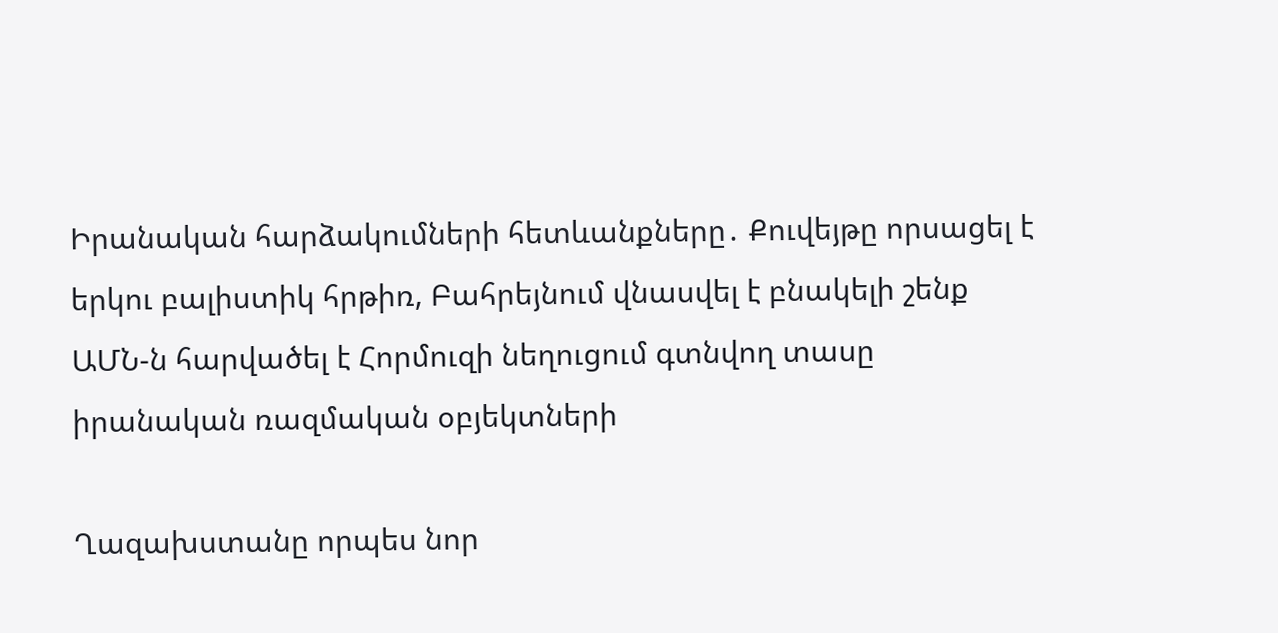Իրանական հարձակումների հետևանքները․ Քուվեյթը որսացել է երկու բալիստիկ հրթիռ, Բահրեյնում վնասվել է բնակելի շենք ԱՄՆ-ն հարվածել է Հորմուզի նեղուցում գտնվող տասը իրանական ռազմական օբյեկտների

Ղազախստանը որպես նոր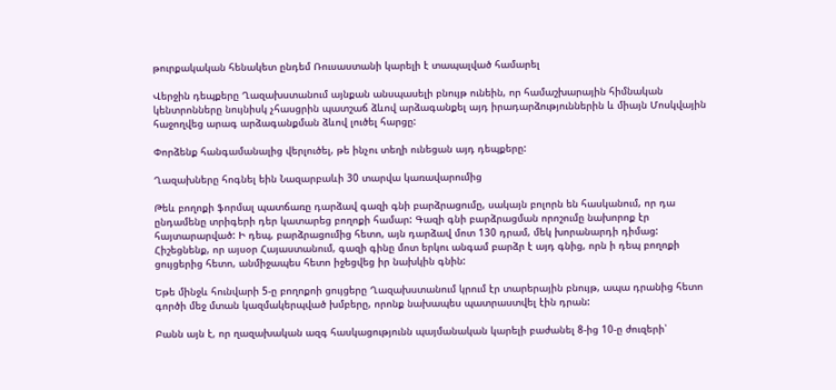թուրքակական հենակետ ընդեմ Ռուսաստանի կարելի է տապալված համարել

Վերջին դեպքերը Ղազախստանում այնքան անսպասելի բնույթ ունեին, որ համաշխարային հիմնական կենտրոնները նույնիսկ չհասցրին պատշաճ ձևով արձագանքել այդ իրադարձություններին և միայն Մոսկվային հաջողվեց արագ արձագանքման ձևով լուծել հարցը:

Փորձենք հանգամանալից վերլուծել, թե ինչու տեղի ունեցան այդ դեպքերը:

Ղազախները հոգնել եին Նազարբաևի 30 տարվա կառավարումից

Թեև բողոքի ֆորմալ պատճառը դարձավ գազի գնի բարձրացումը, սակայն բոլորն են հասկանում, որ դա ընդամենը տրիգերի դեր կատարեց բողոքի համար: Գազի գնի բարձրացման որոշումը նախորոք էր հայտարարված: Ի դեպ, բարձրացումից հետո, այն դարձավ մոտ 130 դրամ, մեկ խորանարդի դիմաց: Հիշեցնենք, որ այսօր Հայաստանում, գազի գինը մոտ երկու անգամ բարձր է այդ գնից, որն ի դեպ բողոքի ցույցերից հետո, անմիջապես հետո իջեցվեց իր նախկին գնին:

Եթե մինջև հունվարի 5-ը բողոքոի ցույցերը Ղազախստանում կրում էր տարերային բնույթ, ապա դրանից հետո գործի մեջ մտան կազմակերպված խմբերը, որոնք նախապես պատրաստվել էին դրան:

Բանն այն է, որ ղազախական ազգ հասկացությունն պայմանական կարելի բաժանել 8-ից 10-ը ժուզերի՝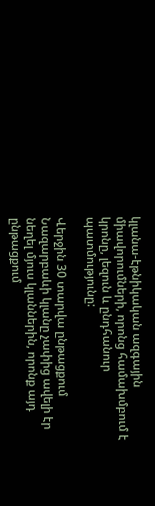կլանա-էթնիկական ազգային միավորումների, որոնց համախմբում է կրոնը, լեզուն և ընդհանուր պատմությունը:

Վերջին 30 տարվա ընթացքում Նազարբաևի կլանը չափից ավելի էր նեղել մյուս կլաններին, որոնք այդ ընթացքում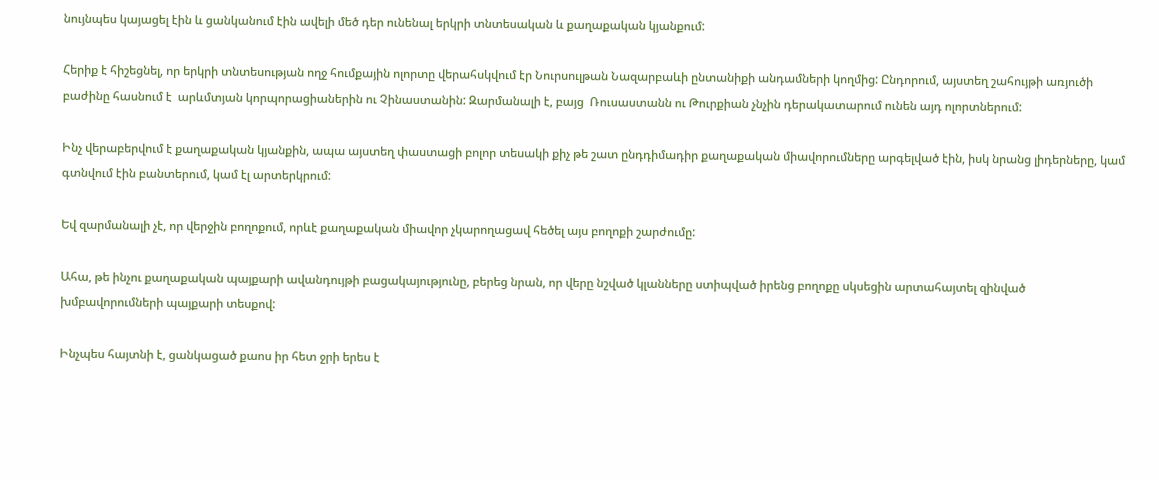նույնպես կայացել էին և ցանկանում էին ավելի մեծ դեր ունենալ երկրի տնտեսական և քաղաքական կյանքում:

Հերիք է հիշեցնել, որ երկրի տնտեսության ողջ հումքային ոլորտը վերահսկվում էր Նուրսուլթան Նազարբաևի ընտանիքի անդամների կողմից: Ընդորում, այստեղ շահույթի առյուծի բաժինը հասնում է  արևմտյան կորպորացիաներին ու Չինաստանին: Զարմանալի է, բայց  Ռուսաստանն ու Թուրքիան չնչին դերակատարում ունեն այդ ոլորտներում:

Ինչ վերաբերվում է քաղաքական կյանքին, ապա այստեղ փաստացի բոլոր տեսակի քիչ թե շատ ընդդիմադիր քաղաքական միավորումները արգելված էին, իսկ նրանց լիդերները, կամ գտնվում էին բանտերում, կամ էլ արտերկրում:

Եվ զարմանալի չէ, որ վերջին բողոքում, որևէ քաղաքական միավոր չկարողացավ հեծել այս բողոքի շարժումը:

Ահա, թե ինչու քաղաքական պայքարի ավանդույթի բացակայությունը, բերեց նրան, որ վերը նշված կլանները ստիպված իրենց բողոքը սկսեցին արտահայտել զինված խմբավորումների պայքարի տեսքով:

Ինչպես հայտնի է, ցանկացած քաոս իր հետ ջրի երես է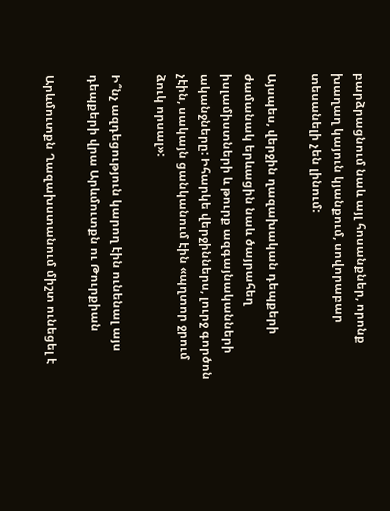բարձրացնում նաև այլ հոսանքներ, որոնք խաղաղ կայուն կյանքում, սովորաբար տեսանելի չեն լինում:

Այսպես, վերջին ղազախական դեպքերի ժամանակ երևացին նաև ծայրահեղ իսլամիստների և թուրք ազգայնականների ականջները: Իհարկե վերջիններս, լուրջ գործոն չէին, սակայն ցանկանում էին «պղտոր ջրում ձուկ որսալ»:

Ի՞նչ ազդեցություն կարող էին ունենալ այս դեպքերի վրա Արևմուտքն ու Թուրքիան

Արևմուտքն Ղազախստանում միշտ ունեցել է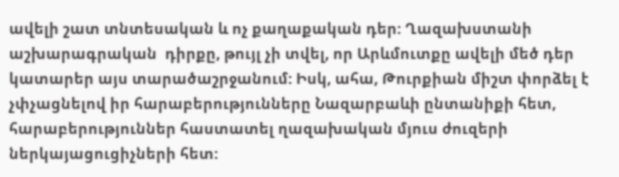ավելի շատ տնտեսական և ոչ քաղաքական դեր: Ղազախստանի աշխարագրական  դիրքը, թույլ չի տվել, որ Արևմուտքը ավելի մեծ դեր կատարեր այս տարածաշրջանում: Իսկ, ահա, Թուրքիան միշտ փորձել է չփչացնելով իր հարաբերությունները Նազարբաևի ընտանիքի հետ, հարաբերություններ հաստատել ղազախական մյուս ժուզերի ներկայացուցիչների հետ: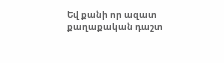Եվ քանի որ ազատ քաղաքական դաշտ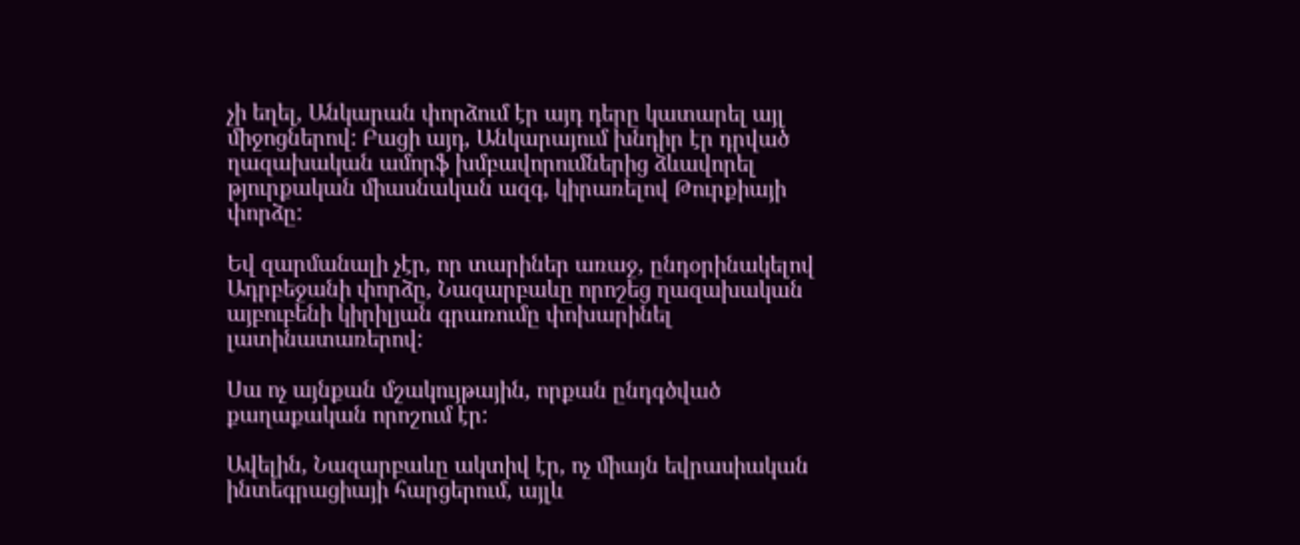չի եղել, Անկարան փորձում էր այդ դերը կատարել այլ միջոցներով: Բացի այդ, Անկարայում խնդիր էր դրված ղազախական ամորֆ խմբավորումներից ձևավորել թյուրքական միասնական ազգ, կիրառելով Թուրքիայի փորձը:

Եվ զարմանալի չէր, որ տարիներ առաջ, ընդօրինակելով Ադրբեջանի փորձը, Նազարբաևը որոշեց ղազախական այբուբենի կիրիլյան գրառումը փոխարինել լատինատառերով:

Սա ոչ այնքան մշակույթային, որքան ընդգծված քաղաքական որոշում էր:

Ավելին, Նազարբաևը ակտիվ էր, ոչ միայն եվրասիական ինտեգրացիայի հարցերում, այլև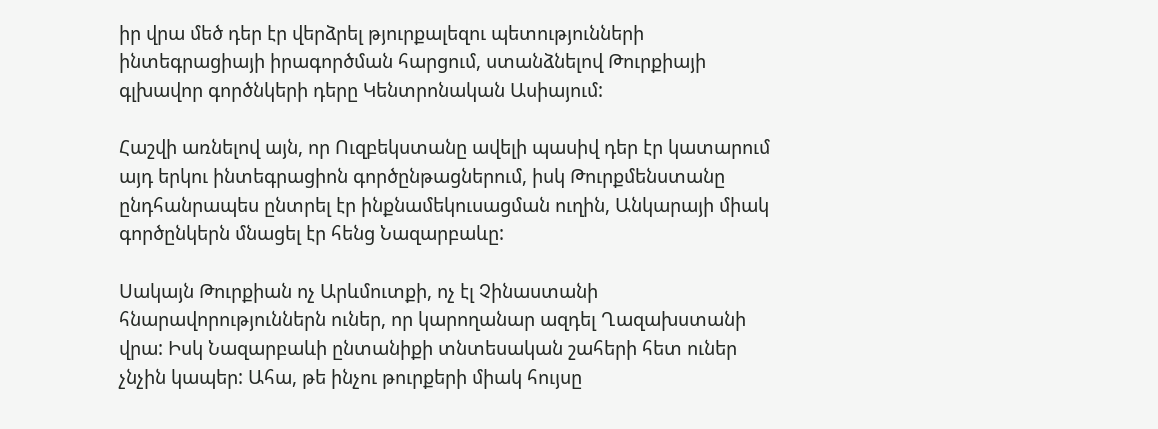իր վրա մեծ դեր էր վերձրել թյուրքալեզու պետությունների ինտեգրացիայի իրագործման հարցում, ստանձնելով Թուրքիայի գլխավոր գործնկերի դերը Կենտրոնական Ասիայում:

Հաշվի առնելով այն, որ Ուզբեկստանը ավելի պասիվ դեր էր կատարում  այդ երկու ինտեգրացիոն գործընթացներում, իսկ Թուրքմենստանը ընդհանրապես ընտրել էր ինքնամեկուսացման ուղին, Անկարայի միակ գործընկերն մնացել էր հենց Նազարբաևը:

Սակայն Թուրքիան ոչ Արևմուտքի, ոչ էլ Չինաստանի հնարավորություններն ուներ, որ կարողանար ազդել Ղազախստանի վրա: Իսկ Նազարբաևի ընտանիքի տնտեսական շահերի հետ ուներ չնչին կապեր: Ահա, թե ինչու թուրքերի միակ հույսը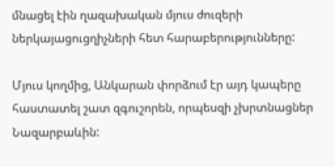մնացել էին ղազախական մյուս ժուզերի ներկայացուցղիչների հետ հարաբերությունները:

Մյուս կողմից, Անկարան փորձում էր այդ կապերը հաստատել շատ զգուշորեն, որպեսզի չխրտնացներ Նազարբաևին: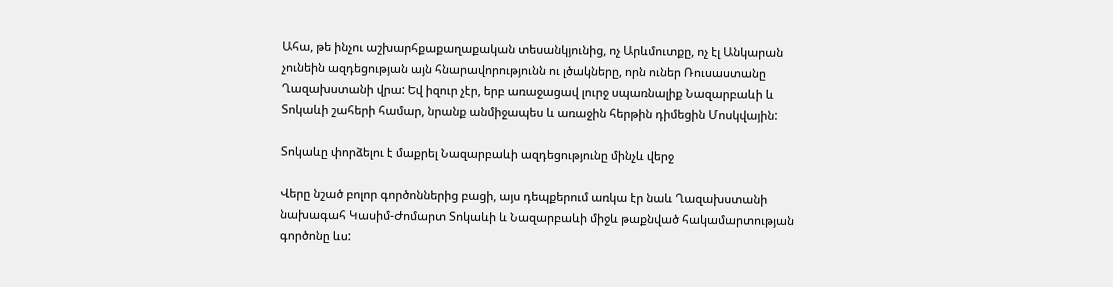Ահա, թե ինչու աշխարհքաքաղաքական տեսանկյունից, ոչ Արևմուտքը, ոչ էլ Անկարան չունեին ազդեցության այն հնարավորությունն ու լծակները, որն ուներ Ռուսաստանը Ղազախստանի վրա: Եվ իզուր չէր, երբ առաջացավ լուրջ սպառնալիք Նազարբաևի և Տոկաևի շահերի համար, նրանք անմիջապես և առաջին հերթին դիմեցին Մոսկվային:

Տոկաևը փորձելու է մաքրել Նազարբաևի ազդեցությունը մինչև վերջ

Վերը նշած բոլոր գործոններից բացի, այս դեպքերում առկա էր նաև Ղազախստանի նախագահ Կասիմ-Ժոմարտ Տոկաևի և Նազարբաևի միջև թաքնված հակամարտության գործոնը ևս: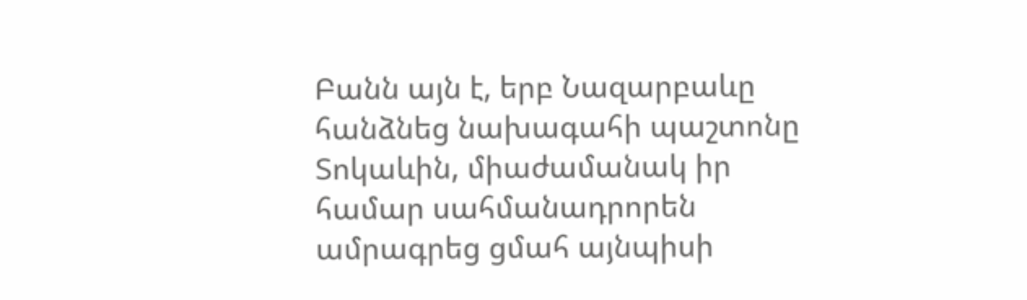Բանն այն է, երբ Նազարբաևը հանձնեց նախագահի պաշտոնը Տոկաևին, միաժամանակ իր համար սահմանադրորեն ամրագրեց ցմահ այնպիսի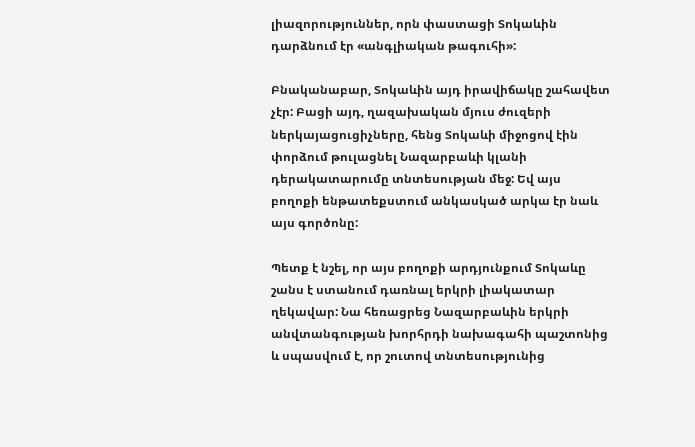լիազորություններ, որն փաստացի Տոկաևին դարձնում էր «անգլիական թագուհի»:

Բնականաբար, Տոկաևին այդ իրավիճակը շահավետ չէր: Բացի այդ, ղազախական մյուս ժուզերի ներկայացուցիչները, հենց Տոկաևի միջոցով էին փորձում թուլացնել Նազարբաևի կլանի դերակատարումը տնտեսության մեջ: Եվ այս բողոքի ենթատեքստում անկասկած արկա էր նաև այս գործոնը:

Պետք է նշել, որ այս բողոքի արդյունքում Տոկաևը շանս է ստանում դառնալ երկրի լիակատար ղեկավար: Նա հեռացրեց Նազարբաևին երկրի անվտանգության խորհրդի նախագահի պաշտոնից և սպասվում է, որ շուտով տնտեսությունից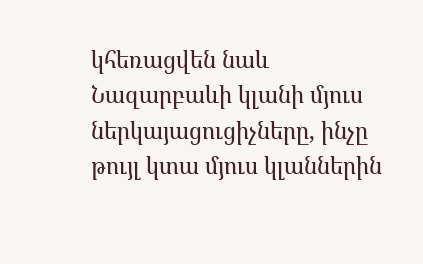կհեռացվեն նաև Նազարբաևի կլանի մյուս ներկայացուցիչները, ինչը թույլ կտա մյուս կլաններին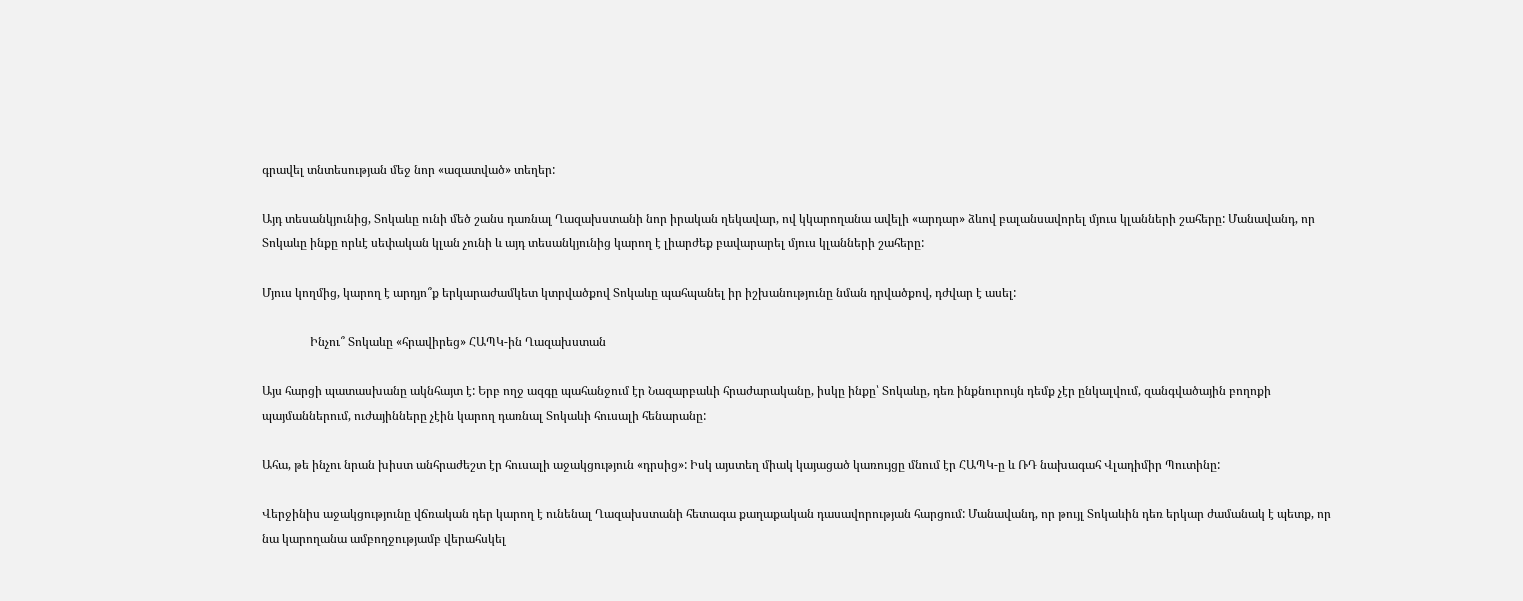գրավել տնտեսության մեջ նոր «ազատված» տեղեր:

Այդ տեսանկյունից, Տոկաևը ունի մեծ շանս դառնալ Ղազախստանի նոր իրական ղեկավար, ով կկարողանա ավելի «արդար» ձևով բալանսավորել մյուս կլանների շահերը: Մանավանդ, որ Տոկաևը ինքը որևէ սեփական կլան չունի և այդ տեսանկյունից կարող է լիարժեք բավարարել մյուս կլանների շահերը:

Մյուս կողմից, կարող է արդյո՞ք երկարաժամկետ կտրվածքով Տոկաևը պահպանել իր իշխանությունը նման դրվածքով, դժվար է ասել:

                Ինչու՞ Տոկաևը «հրավիրեց» ՀԱՊԿ-ին Ղազախստան

Այս հարցի պատասխանը ակնհայտ է: Երբ ողջ ազգը պահանջում էր Նազարբաևի հրաժարականը, իսկը ինքը՝ Տոկաևը, դեռ ինքնուրույն դեմք չէր ընկալվում, զանգվածային բողոքի պայմաններում, ուժայինները չէին կարող դառնալ Տոկաևի հուսալի հենարանը:

Ահա, թե ինչու նրան խիստ անհրաժեշտ էր հուսալի աջակցություն «դրսից»: Իսկ այստեղ միակ կայացած կառույցը մնում էր ՀԱՊԿ-ը և ՌԴ նախագահ Վլադիմիր Պուտինը:

Վերջինիս աջակցությունը վճռական դեր կարող է ունենալ Ղազախստանի հետագա քաղաքական դասավորության հարցում: Մանավանդ, որ թույլ Տոկաևին դեռ երկար ժամանակ է պետք, որ նա կարողանա ամբողջությամբ վերահսկել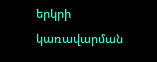երկրի կառավարման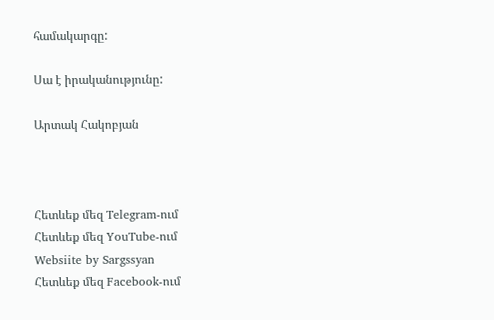համակարգը:

Սա է իրականությունը:

Արտակ Հակոբյան



Հետևեք մեզ Telegram-ում
Հետևեք մեզ YouTube-ում
Websiite by Sargssyan
Հետևեք մեզ Facebook-ում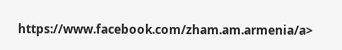https://www.facebook.com/zham.am.armenia/a>